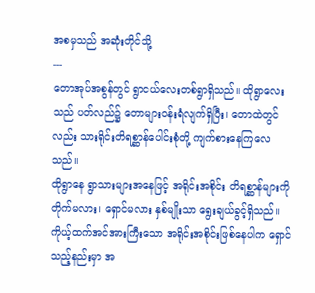အစမှသည် အဆုံးတိုင်သို့
---
တောအုပ်အစွန်တွင် ရွာငယ်လေးတစ်ရွာရှိသည်။ ထိုရွာလေးသည် ပတ်လည်၌ တောများဝန်းရံလျက်ရှိပြီး၊ တောထဲတွင်လည်း သားရိုင်းတိရစ္ဆာန်ပေါင်းစုံတို့ ကျက်စားနေကြလေသည်။
ထိုရွာနေ ရွာသားများအနေဖြင့် အရိုင်းအစိုင်း တိရစ္ဆာန်များကို တိုက်မလား၊ ရှောင်မလား နှစ်မျိုးသာ ရွေးချယ်ခွင့်ရှိသည်။ ကိုယ့်ထက်အင်အားကြီးသော အရိုင်းအစိုင်းဖြစ်နေပါက ရှောင်သည့်နည်းမှာ အ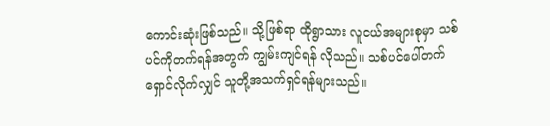ကောင်းဆုံးဖြစ်သည်။ သို့ဖြစ်ရာ ထိုရွာသား လူငယ်အများစုမှာ သစ်ပင်ကိုတက်ရန်အတွက် ကျွမ်းကျင်ရန် လိုသည်။ သစ်ပင်ပေါ်တက်ရှောင်လိုက်လျှင် သူတို့အသက်ရှင်ရန်များသည်။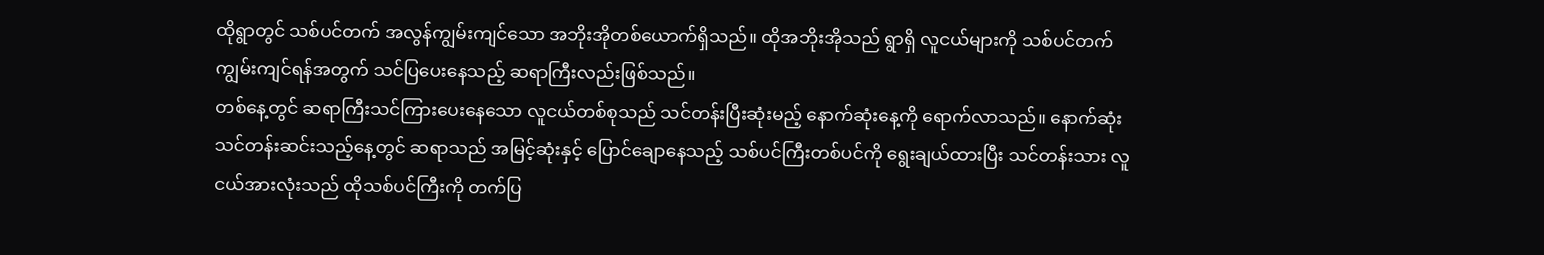ထိုရွာတွင် သစ်ပင်တက် အလွန်ကျွမ်းကျင်သော အဘိုးအိုတစ်ယောက်ရှိသည်။ ထိုအဘိုးအိုသည် ရွာရှိ လူငယ်များကို သစ်ပင်တက်ကျွမ်းကျင်ရန်အတွက် သင်ပြပေးနေသည့် ဆရာကြီးလည်းဖြစ်သည်။
တစ်နေ့တွင် ဆရာကြီးသင်ကြားပေးနေသော လူငယ်တစ်စုသည် သင်တန်းပြီးဆုံးမည့် နောက်ဆုံးနေ့ကို ရောက်လာသည်။ နောက်ဆုံး သင်တန်းဆင်းသည့်နေ့တွင် ဆရာသည် အမြင့်ဆုံးနှင့် ပြောင်ချောနေသည့် သစ်ပင်ကြီးတစ်ပင်ကို ရွေးချယ်ထားပြီး သင်တန်းသား လူငယ်အားလုံးသည် ထိုသစ်ပင်ကြီးကို တက်ပြ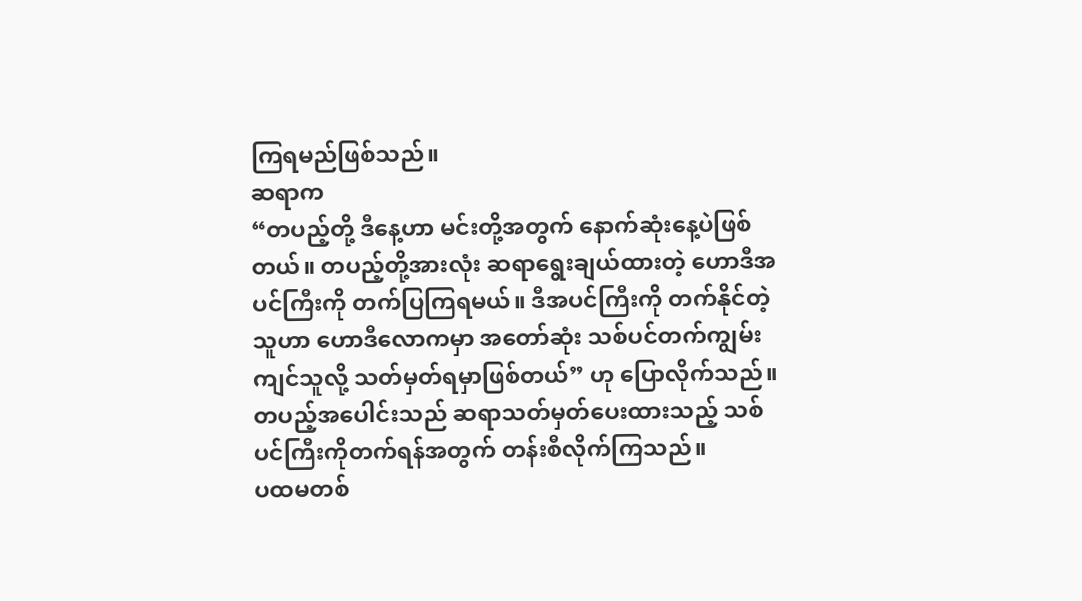ကြရမည်ဖြစ်သည်။
ဆရာက
“တပည့်တို့ ဒီနေ့ဟာ မင်းတို့အတွက် နောက်ဆုံးနေ့ပဲဖြစ်တယ်။ တပည့်တို့အားလုံး ဆရာရွေးချယ်ထားတဲ့ ဟောဒီအပင်ကြီးကို တက်ပြကြရမယ်။ ဒီအပင်ကြီးကို တက်နိုင်တဲ့သူဟာ ဟောဒီလောကမှာ အတော်ဆုံး သစ်ပင်တက်ကျွမ်းကျင်သူလို့ သတ်မှတ်ရမှာဖြစ်တယ်” ဟု ပြောလိုက်သည်။
တပည့်အပေါင်းသည် ဆရာသတ်မှတ်ပေးထားသည့် သစ်ပင်ကြီးကိုတက်ရန်အတွက် တန်းစီလိုက်ကြသည်။
ပထမတစ်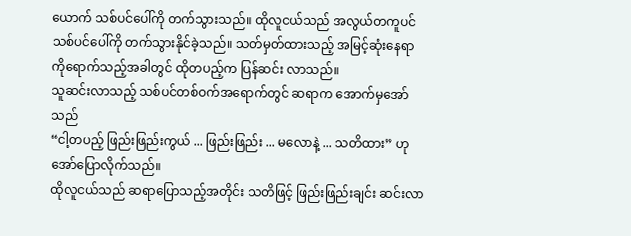ယောက် သစ်ပင်ပေါ်ကို တက်သွားသည်။ ထိုလူငယ်သည် အလွယ်တကူပင် သစ်ပင်ပေါ်ကို တက်သွားနိုင်ခဲ့သည်။ သတ်မှတ်ထားသည့် အမြင့်ဆုံးနေရာကိုရောက်သည့်အခါတွင် ထိုတပည့်က ပြန်ဆင်း လာသည်။
သူဆင်းလာသည့် သစ်ပင်တစ်ဝက်အရောက်တွင် ဆရာက အောက်မှအော်သည်
“ငါ့တပည့် ဖြည်းဖြည်းကွယ် ... ဖြည်းဖြည်း ... မလောနဲ့ ... သတိထား” ဟု အော်ပြောလိုက်သည်။
ထိုလူငယ်သည် ဆရာပြောသည့်အတိုင်း သတိဖြင့် ဖြည်းဖြည်းချင်း ဆင်းလာ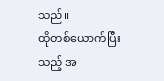သည်။
ထိုတစ်ယောက်ပြီးသည့် အ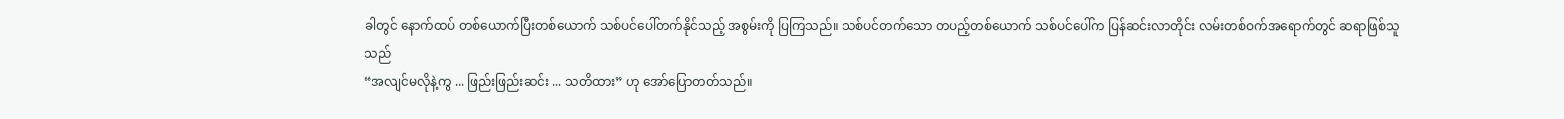ခါတွင် နောက်ထပ် တစ်ယောက်ပြီးတစ်ယောက် သစ်ပင်ပေါ်တက်နိုင်သည့် အစွမ်းကို ပြကြသည်။ သစ်ပင်တက်သော တပည့်တစ်ယောက် သစ်ပင်ပေါ်က ပြန်ဆင်းလာတိုင်း လမ်းတစ်ဝက်အရောက်တွင် ဆရာဖြစ်သူသည်
“အလျင်မလိုနဲ့ကွ ... ဖြည်းဖြည်းဆင်း ... သတိထား” ဟု အော်ပြောတတ်သည်။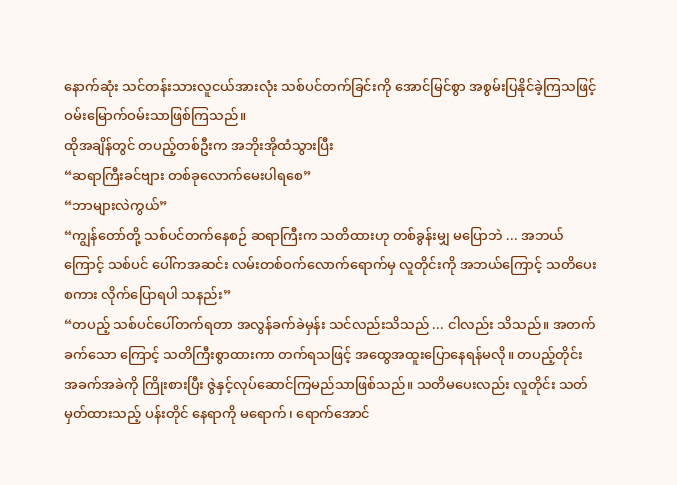နောက်ဆုံး သင်တန်းသားလူငယ်အားလုံး သစ်ပင်တက်ခြင်းကို အောင်မြင်စွာ အစွမ်းပြနိုင်ခဲ့ကြသဖြင့် ဝမ်းမြောက်ဝမ်းသာဖြစ်ကြသည်။
ထိုအချိန်တွင် တပည့်တစ်ဦးက အဘိုးအိုထံသွားပြီး
“ဆရာကြီးခင်ဗျား တစ်ခုလောက်မေးပါရစေ”
“ဘာများလဲကွယ်”
“ကျွန်တော်တို့ သစ်ပင်တက်နေစဉ် ဆရာကြီးက သတိထားဟု တစ်ခွန်းမျှ မပြောဘဲ ... အဘယ်ကြောင့် သစ်ပင် ပေါ်ကအဆင်း လမ်းတစ်ဝက်လောက်ရောက်မှ လူတိုင်းကို အဘယ်ကြောင့် သတိပေးစကား လိုက်ပြောရပါ သနည်း”
“တပည့် သစ်ပင်ပေါ်တက်ရတာ အလွန်ခက်ခဲမှန်း သင်လည်းသိသည် ... ငါလည်း သိသည်။ အတက်ခက်သော ကြောင့် သတိကြီးစွာထားကာ တက်ရသဖြင့် အထွေအထူးပြောနေရန်မလို။ တပည့်တိုင်း အခက်အခဲကို ကြိုးစားပြီး ဇွဲနှင့်လုပ်ဆောင်ကြမည်သာဖြစ်သည်။ သတိမပေးလည်း လူတိုင်း သတ်မှတ်ထားသည့် ပန်းတိုင် နေရာကို မရောက်၊ ရောက်အောင်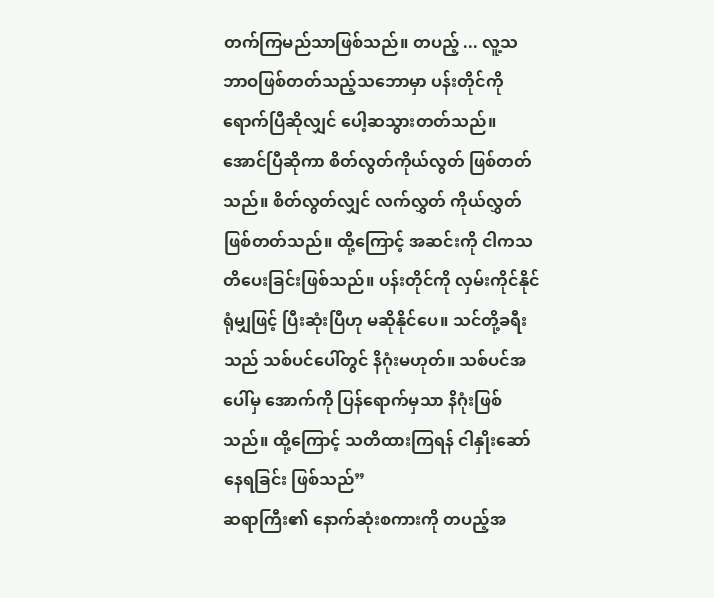တက်ကြမည်သာဖြစ်သည်။ တပည့် ... လူ့သဘာဝဖြစ်တတ်သည့်သဘောမှာ ပန်းတိုင်ကို ရောက်ပြီဆိုလျှင် ပေါ့ဆသွားတတ်သည်။ အောင်ပြီဆိုကာ စိတ်လွတ်ကိုယ်လွတ် ဖြစ်တတ်သည်။ စိတ်လွတ်လျှင် လက်လွှတ် ကိုယ်လွှတ်ဖြစ်တတ်သည်။ ထို့ကြောင့် အဆင်းကို ငါကသတိပေးခြင်းဖြစ်သည်။ ပန်းတိုင်ကို လှမ်းကိုင်နိုင်ရုံမျှဖြင့် ပြီးဆုံးပြီဟု မဆိုနိုင်ပေ။ သင်တို့ခရီးသည် သစ်ပင်ပေါ်တွင် နိဂုံးမဟုတ်။ သစ်ပင်အပေါ်မှ အောက်ကို ပြန်ရောက်မှသာ နိဂုံးဖြစ်သည်။ ထို့ကြောင့် သတိထားကြရန် ငါနှိုးဆော်နေရခြင်း ဖြစ်သည်”
ဆရာကြီး၏ နောက်ဆုံးစကားကို တပည့်အ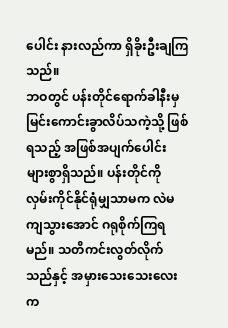ပေါင်း နားလည်ကာ ရှိခိုးဦးချကြသည်။
ဘဝတွင် ပန်းတိုင်ရောက်ခါနီးမှ မြင်းကောင်းခွာလိပ်သကဲ့သို့ ဖြစ်ရသည့် အဖြစ်အပျက်ပေါင်း များစွာရှိသည်။ ပန်းတိုင်ကို လှမ်းကိုင်နိုင်ရုံမျှသာမက လဲမကျသွားအောင် ဂရုစိုက်ကြရမည်။ သတိကင်းလွတ်လိုက်သည်နှင့် အမှားသေးသေးလေးက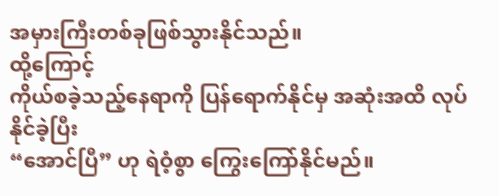အမှားကြီးတစ်ခုဖြစ်သွားနိုင်သည်။
ထို့ကြောင့်
ကိုယ်စခဲ့သည့်နေရာကို ပြန်ရောက်နိုင်မှ အဆုံးအထိ လုပ်နိုင်ခဲ့ပြီး
“အောင်ပြီ” ဟု ရဲဝံ့စွာ ကြွေးကြော်နိုင်မည်။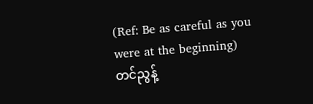(Ref: Be as careful as you were at the beginning)
တင်ညွန့်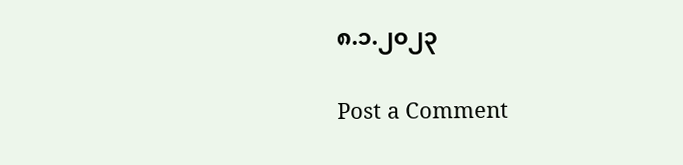၈.၁.၂၀၂၃

Post a Comment